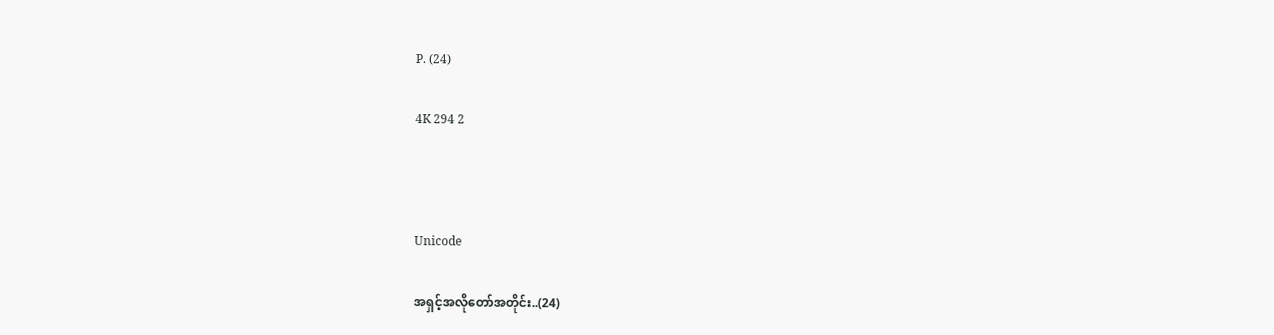P. (24)

4K 294 2



Unicode

အရှင့်အလိုတော်အတိုင်း..(24)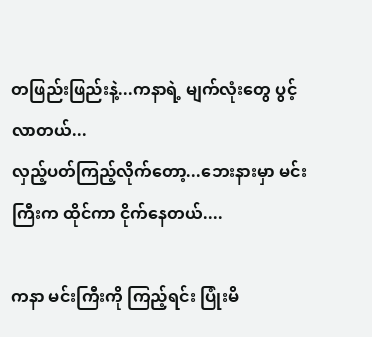တဖြည်းဖြည်းနဲ့...ကနာရဲ့ မျက်လုံးတွေ ပွင့်လာတယ်...
လှည့်ပတ်ကြည့်လိုက်တော့...ဘေးနားမှာ မင်းကြီးက ထိုင်ကာ ငိုက်နေတယ်....

ကနာ မင်းကြီးကို ကြည့်ရင်း ပြုံးမိ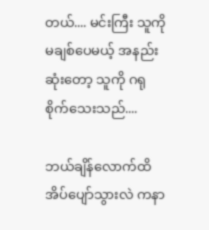တယ်.... မင်းကြီး သူကို မချစ်ပေမယ့် အနည်းဆုံးတော့ သူကို ဂရုစိုက်သေးသည်....

ဘယ်ချိန်လောက်ထိ အိပ်ပျော်သွားလဲ ကနာ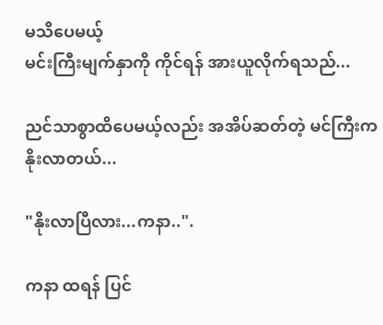မသိပေမယ့်
မင်းကြီးမျက်နှာကို ကိုင်ရန် အားယူလိုက်ရသည်...

ညင်သာစွာထိပေမယ့်လည်း အအိပ်ဆတ်တဲ့ မင်ကြီးက နိုးလာတယ်...

"နိုးလာပြီလား...ကနာ..".

ကနာ ထရန် ပြင်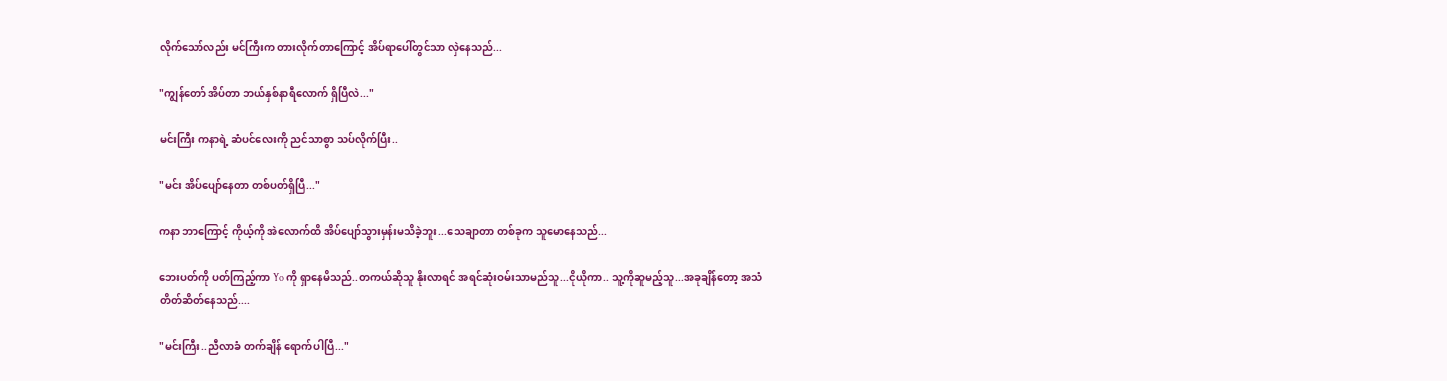လိုက်သော်လည်း မင်ကြီးက တားလိုက်တာကြောင့် အိပ်ရာပေါ်တွင်သာ လှဲနေသည်...

"ကျွန်တော် အိပ်တာ ဘယ်နှစ်နာရီလောက် ရှိပြီလဲ..."

မင်းကြီး ကနာရဲ့ ဆံပင်လေးကို ညင်သာစွာ သပ်လိုက်ပြီး..

"မင်း အိပ်ပျော်နေတာ တစ်ပတ်ရှိပြီ..."

ကနာ ဘာကြောင့် ကိုယ့်ကို အဲလောက်ထိ အိပ်ပျော်သွားမှန်းမသိခဲ့ဘူး...သေချာတာ တစ်ခုက သူမောနေသည်...

ဘေးပတ်ကို ပတ်ကြည့်ကာ Yo ကို ရှာနေမိသည်..တကယ်ဆိုသူ နိုးလာရင် အရင်ဆုံးဝမ်းသာမည်သူ...ငိုယိုကာ.. သူ့ကိုဆူမည့်သူ...အခုချိန်တော့ အသံတိတ်ဆိတ်နေသည်....

"မင်းကြီး..ညီလာခံ တက်ချိန် ရောက်ပါပြီ..."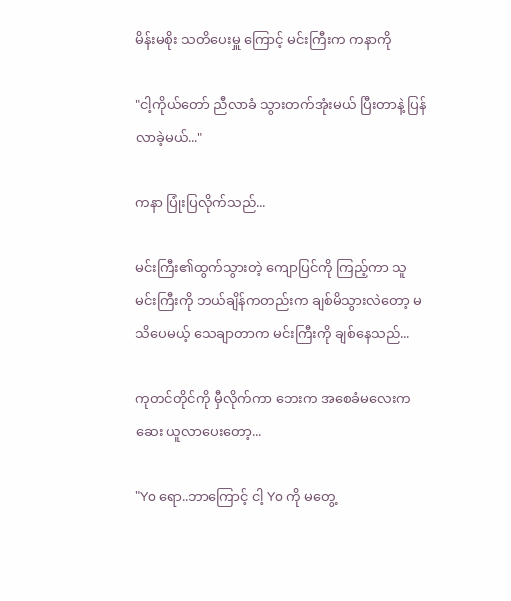မိန်းမစိုး သတိပေးမှူ ကြောင့် မင်းကြီးက ကနာကို

"ငါ့ကိုယ်တော် ညီလာခံ သွားတက်အုံးမယ် ပြီးတာနဲ့ ပြန်လာခဲ့မယ်..."

ကနာ ပြုံးပြလိုက်သည်...

မင်းကြီး၏ထွက်သွားတဲ့ ကျောပြင်ကို ကြည့်ကာ သူ မင်းကြီးကို ဘယ်ချိန်ကတည်းက ချစ်မိသွားလဲတော့ မသိပေမယ့် သေချာတာက မင်းကြီးကို ချစ်နေသည်...

ကုတင်တိုင်ကို မှီလိုက်ကာ ဘေးက အစေခံမလေးက ဆေး ယူလာပေးတော့...

"Yo ရော..ဘာကြောင့် ငါ့ Yo ကို မတွေ့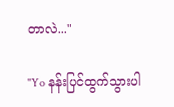တာလဲ..."

"Yo နန်းပြင်ထွက်သွားပါ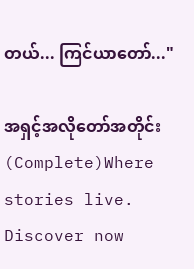တယ်... ကြင်ယာတော်..."

အရှင့်အလိုတော်အတိုင်း  (Complete)Where stories live. Discover now